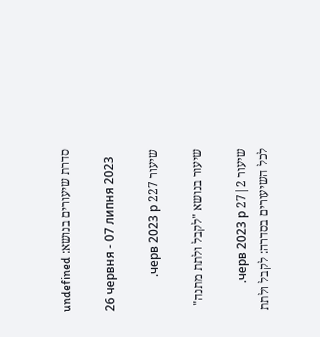סדרת שיעורים בנושא: undefined

26 червня - 07 липня 2023

שיעור 227 черв 2023 р.

שיעור בנושא "לקבל ולתת מתנה"

שיעור 2|27 черв 2023 р.
לכל השיעורים בסדרה: לקבל ולתת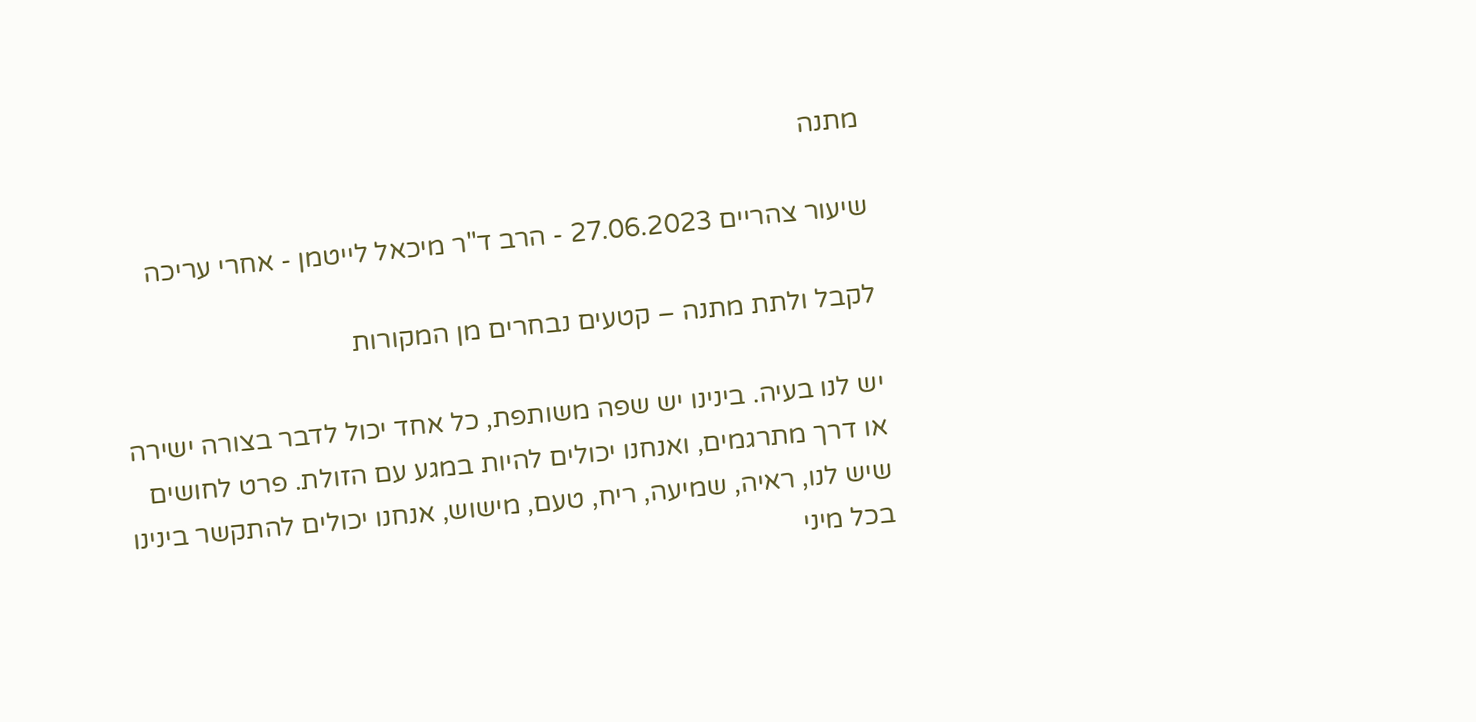מתנה

שיעור צהריים 27.06.2023 - הרב ד"ר מיכאל לייטמן - אחרי עריכה

לקבל ולתת מתנה – קטעים נבחרים מן המקורות

יש לנו בעיה. בינינו יש שפה משותפת, כל אחד יכול לדבר בצורה ישירה או דרך מתרגמים, ואנחנו יכולים להיות במגע עם הזולת. פרט לחושים שיש לנו, ראיה, שמיעה, ריח, טעם, מישוש, אנחנו יכולים להתקשר בינינו בכל מיני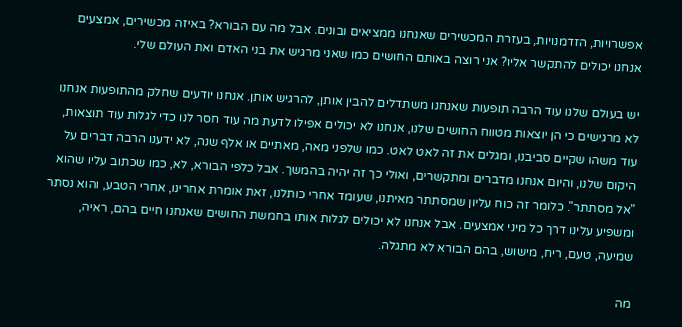אפשרויות, הזדמנויות, בעזרת המכשירים שאנחנו ממציאים ובונים. אבל מה עם הבורא? באיזה מכשירים, אמצעים אנחנו יכולים להתקשר אליו? אני רוצה באותם החושים כמו שאני מרגיש את בני האדם ואת העולם שלי.

יש בעולם שלנו עוד הרבה תופעות שאנחנו משתדלים להבין אותן, להרגיש אותן. אנחנו יודעים שחלק מהתופעות אנחנו לא מרגישים כי הן יוצאות מטווח החושים שלנו, אנחנו לא יכולים אפילו לדעת מה עוד חסר לנו כדי לגלות עוד תוצאות, עוד משהו שקיים סביבנו, ומגלים את זה לאט לאט. כמו שלפני מאה, מאתיים או אלף שנה, לא ידענו הרבה דברים על היקום שלנו, והיום אנחנו מדברים ומתקשרים, ואולי כך זה יהיה בהמשך. אבל כלפי הבורא, לא, כמו שכתוב עליו שהוא "אל מסתתר". כלומר זה כוח עליון שמסתתר מאיתנו, שעומד אחרי כותלנו, זאת אומרת אחרינו, אחרי הטבע, והוא נסתר ומשפיע עלינו דרך כל מיני אמצעים. אבל אנחנו לא יכולים לגלות אותו בחמשת החושים שאנחנו חיים בהם, ראיה, שמיעה, טעם, ריח, מישוש, בהם הבורא לא מתגלה.

מה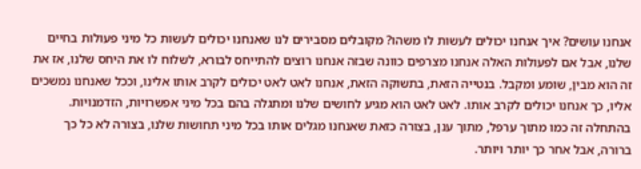אנחנו עושים? איך אנחנו יכולים לעשות לו משהו? מקובלים מסבירים לנו שאנחנו יכולים לעשות כל מיני פעולות בחיים שלנו, אבל אם לפעולות האלה אנחנו מצרפים כוונה שבזה אנחנו רוצים להתייחס לבורא, לשלוח לו את היחס שלנו, אז את זה הוא מבין, שומע ומקבל. בנטייה הזאת, בתשוקה הזאת, אנחנו לאט לאט יכולים לקרב אותו אלינו, וככל שאנחנו נמשכים אליו, כך אנחנו יכולים לקרב אותו. לאט לאט הוא מגיע לחושים שלנו ומתגלה בהם בכל מיני אפשרויות, הזדמנויות. בהתחלה זה כמו מתוך ערפל, מתוך ענן, בצורה כזאת שאנחנו מגלים אותו בכל מיני תחושות שלנו, בצורה לא כל כך ברורה, אבל אחר כך יותר ויותר.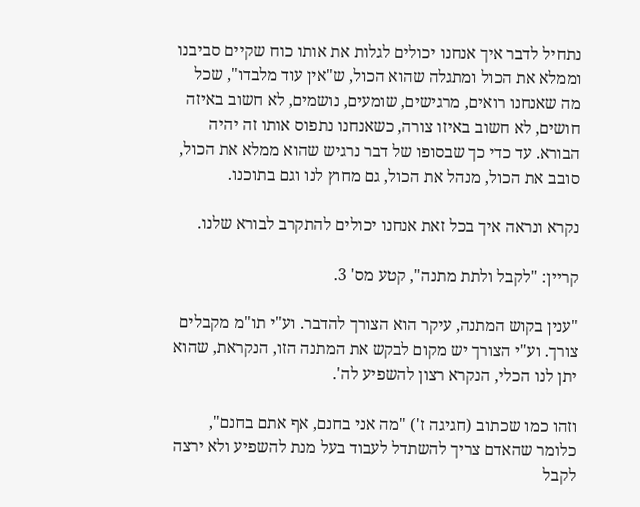נתחיל לדבר איך אנחנו יכולים לגלות את אותו כוח שקיים סביבנו וממלא את הכול ומתגלה שהוא הכול, ש"אין עוד מלבדו", שכל מה שאנחנו רואים, מרגישים, שומעים, נושמים, לא חשוב באיזה חושים, לא חשוב באיזו צורה, כשאנחנו נתפוס אותו זה יהיה הבורא. עד כדי כך שבסופו של דבר נרגיש שהוא ממלא את הכול, סובב את הכול, מנהל את הכול, גם מחוץ לנו וגם בתוכנו.

נקרא ונראה איך בכל זאת אנחנו יכולים להתקרב לבורא שלנו.

קריין: "לקבל ולתת מתנה", קטע מס' 3.

"ענין בקוש המתנה, עיקר הוא הצורך להדבר. וע"י תו"מ מקבלים צורך. וע"י הצורך יש מקום לבקש את המתנה הזו, הנקראת, שהוא יתן לנו הכלי, הנקרא רצון להשפיע לה'.

וזהו כמו שכתוב (חגיגה ז') "מה אני בחנם, אף אתם בחנם", כלומר שהאדם צריך להשתדל לעבוד בעל מנת להשפיע ולא ירצה לקבל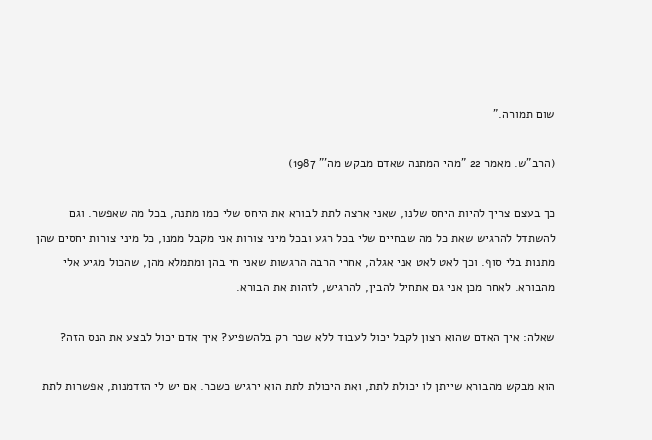שום תמורה."

(הרב"ש. מאמר 22 "מהי המתנה שאדם מבקש מה'" 1987)

כך בעצם צריך להיות היחס שלנו, שאני ארצה לתת לבורא את היחס שלי כמו מתנה, בכל מה שאפשר. וגם להשתדל להרגיש שאת כל מה שבחיים שלי בכל רגע ובכל מיני צורות אני מקבל ממנו, כל מיני צורות יחסים שהן מתנות בלי סוף. וכך לאט לאט אני אגלה, אחרי הרבה הרגשות שאני חי בהן ומתמלא מהן, שהכול מגיע אלי מהבורא. לאחר מכן אני גם אתחיל להבין, להרגיש, לזהות את הבורא.

שאלה: איך האדם שהוא רצון לקבל יכול לעבוד ללא שכר רק בלהשפיע? איך אדם יכול לבצע את הנס הזה?

הוא מבקש מהבורא שייתן לו יכולת לתת, ואת היכולת לתת הוא ירגיש כשכר. אם יש לי הזדמנות, אפשרות לתת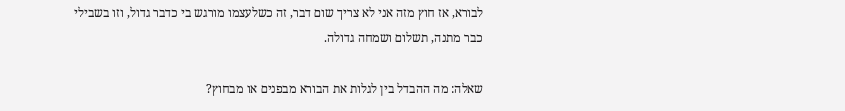לבורא, אז חוץ מזה אני לא צריך שום דבר, זה כשלעצמו מורגש בי כדבר גדול, וזו בשבילי כבר מתנה, תשלום ושמחה גדולה.

שאלה: מה ההבדל בין לגלות את הבורא מבפנים או מבחוץ?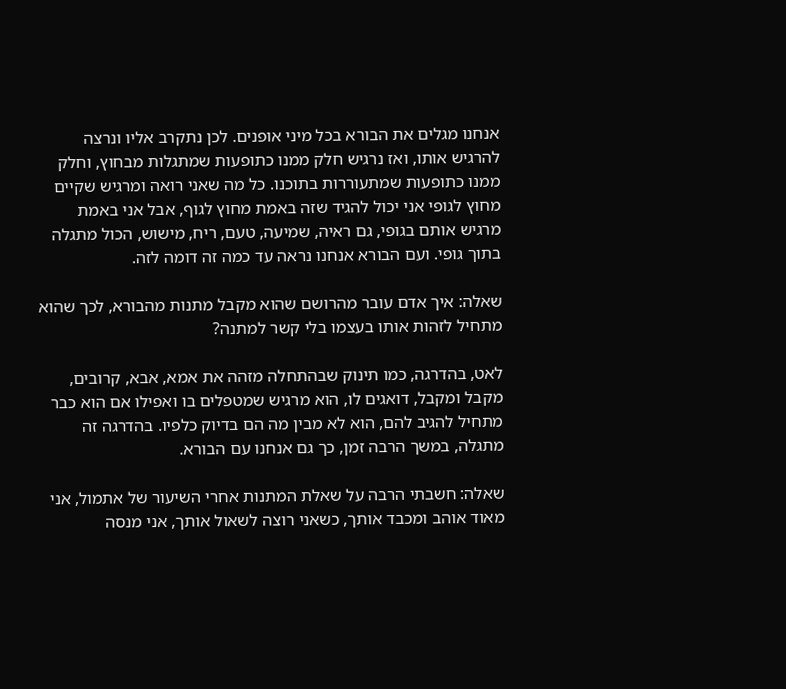אנחנו מגלים את הבורא בכל מיני אופנים. לכן נתקרב אליו ונרצה להרגיש אותו, ואז נרגיש חלק ממנו כתופעות שמתגלות מבחוץ, וחלק ממנו כתופעות שמתעוררות בתוכנו. כל מה שאני רואה ומרגיש שקיים מחוץ לגופי אני יכול להגיד שזה באמת מחוץ לגוף, אבל אני באמת מרגיש אותם בגופי, גם ראיה, שמיעה, טעם, ריח, מישוש, הכול מתגלה בתוך גופי. ועם הבורא אנחנו נראה עד כמה זה דומה לזה.

שאלה: איך אדם עובר מהרושם שהוא מקבל מתנות מהבורא, לכך שהוא מתחיל לזהות אותו בעצמו בלי קשר למתנה?

לאט, בהדרגה, כמו תינוק שבהתחלה מזהה את אמא, אבא, קרובים, מקבל ומקבל, דואגים לו, הוא מרגיש שמטפלים בו ואפילו אם הוא כבר מתחיל להגיב להם, הוא לא מבין מה הם בדיוק כלפיו. בהדרגה זה מתגלה, במשך הרבה זמן, כך גם אנחנו עם הבורא.

שאלה: חשבתי הרבה על שאלת המתנות אחרי השיעור של אתמול, אני מאוד אוהב ומכבד אותך, כשאני רוצה לשאול אותך, אני מנסה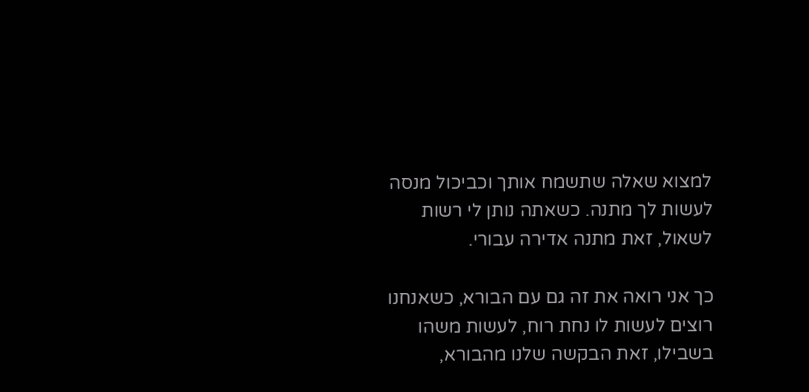למצוא שאלה שתשמח אותך וכביכול מנסה לעשות לך מתנה. כשאתה נותן לי רשות לשאול, זאת מתנה אדירה עבורי.

כך אני רואה את זה גם עם הבורא, כשאנחנו רוצים לעשות לו נחת רוח, לעשות משהו בשבילו, זאת הבקשה שלנו מהבורא,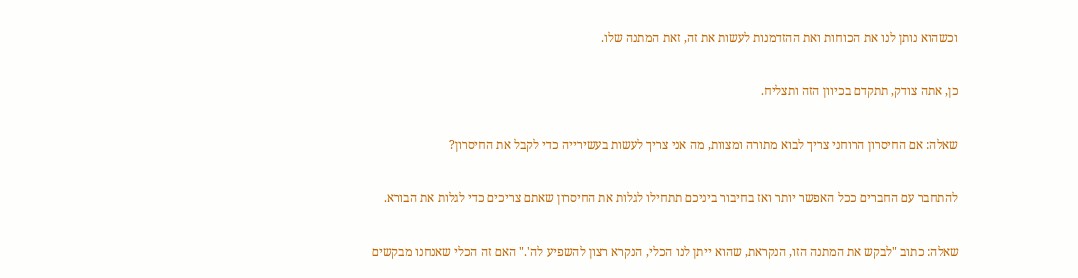וכשהוא נותן לנו את הכוחות ואת ההזדמנות לעשות את זה, זאת המתנה שלו.

כן, אתה צודק, תתקדם בכיוון הזה ותצליח.

שאלה: אם החיסרון הרוחני צריך לבוא מתורה ומצוות, מה אני צריך לעשות בעשירייה כדי לקבל את החיסרון?

להתחבר עם החברים ככל האפשר יותר ואז בחיבור ביניכם תתחילו לגלות את החיסרון שאתם צריכים כדי לגלות את הבורא.

שאלה: כתוב "לבקש את המתנה הזו, הנקראת, שהוא ייתן לנו הכלי, הנקרא רצון להשפיע לה'." האם זה הכלי שאנחנו מבקשים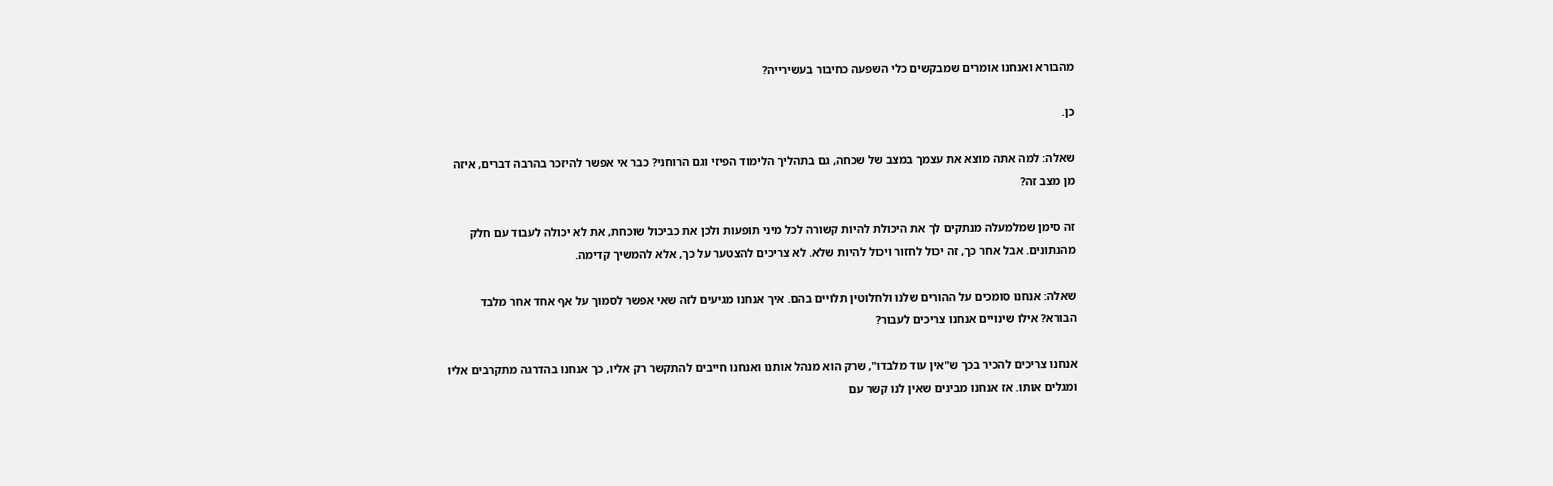מהבורא ואנחנו אומרים שמבקשים כלי השפעה כחיבור בעשירייה?

כן.

שאלה: למה אתה מוצא את עצמך במצב של שכחה, גם בתהליך הלימוד הפיזי וגם הרוחני? כבר אי אפשר להיזכר בהרבה דברים, איזה מן מצב זה?

זה סימן שמלמעלה מנתקים לך את היכולת להיות קשורה לכל מיני תופעות ולכן את כביכול שוכחת, את לא יכולה לעבוד עם חלק מהנתונים. אבל אחר כך, זה יכול לחזור ויכול להיות שלא. לא צריכים להצטער על כך, אלא להמשיך קדימה.

שאלה: אנחנו סומכים על ההורים שלנו ולחלוטין תלויים בהם. איך אנחנו מגיעים לזה שאי אפשר לסמוך על אף אחד אחר מלבד הבורא? אילו שינויים אנחנו צריכים לעבור?

אנחנו צריכים להכיר בכך ש"אין עוד מלבדו", שרק הוא מנהל אותנו ואנחנו חייבים להתקשר רק אליו, כך אנחנו בהדרגה מתקרבים אליו ומגלים אותו. אז אנחנו מבינים שאין לנו קשר עם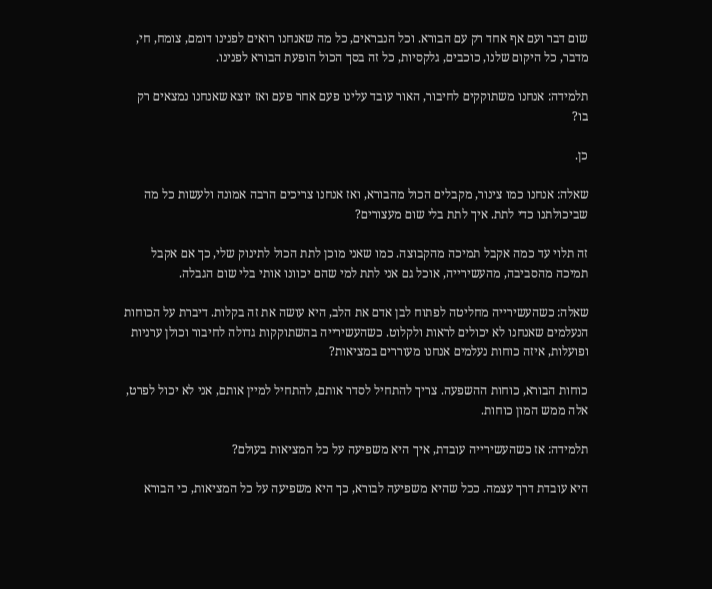שום דבר ועם אף אחד רק עם הבורא. וכל הנבראים, כל מה שאנחנו רואים לפנינו דומם, צומח, חי, מדבר, כל היקום שלנו, כוכבים, גלקסיות, כל זה בסך הכול הופעת הבורא לפנינו.

תלמידה: אנחנו משתוקקים לחיבור, האור עובד עלינו פעם אחר פעם ואז יוצא שאנחנו נמצאים רק בו?

כן.

שאלה: אנחנו כמו צינור, מקבלים הכול מהבורא, ואז אנחנו צריכים הרבה אמונה ולעשות כל מה שביכולתנו כדי לתת. איך לתת בלי שום מעצורים?

זה תלוי עד כמה אקבל תמיכה מהקבוצה. כמו שאני מוכן לתת הכול לתינוק שלי, כך אם אקבל תמיכה מהסביבה, מהעשירייה, אוכל גם אני לתת למי שהם יכוונו אותי בלי שום הגבלה.

שאלה: כשהעשירייה מחליטה לפתוח לבן אדם את הלב, היא עושה את זה בקלות. דיברת על הכוחות הנעלמים שאנחנו לא יכולים לראות ולקלוט. כשהעשירייה בהשתוקקות גדולה לחיבור וכולן ערניות ופועלות, איזה כוחות נעלמים אנחנו מעוררים במציאות?

כוחות הבורא, כוחות ההשפעה. צריך להתחיל לסדר אותם, להתחיל למיין אותם, אני לא יכול לפרט, אלה ממש המון כוחות.

תלמידה: אז כשהעשירייה עובדת, איך היא משפיעה על כל המציאות בעולם?

היא עובדת דרך עצמה. ככל שהיא משפיעה לבורא, כך היא משפיעה על כל המציאות, כי הבורא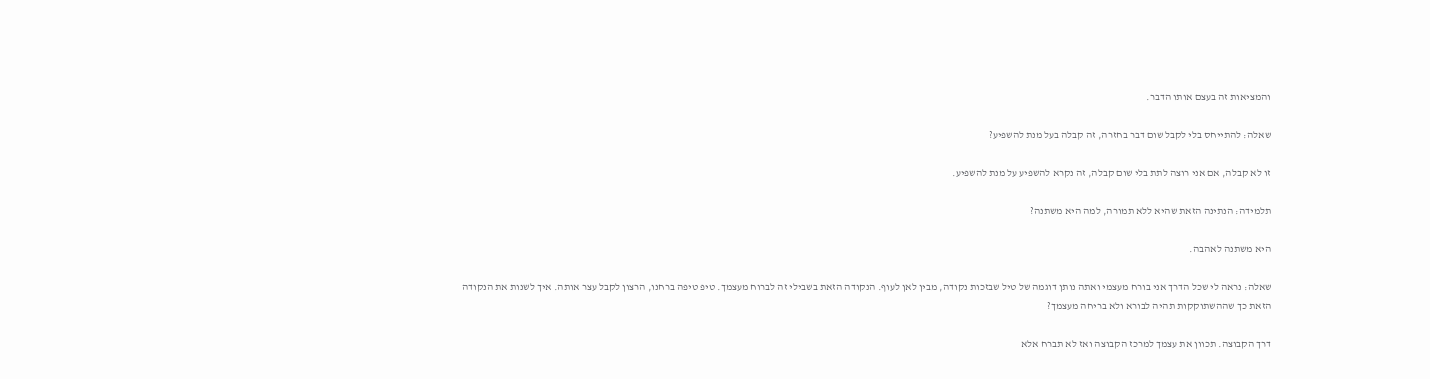והמציאות זה בעצם אותו הדבר.

שאלה: להתייחס בלי לקבל שום דבר בחזרה, זה קבלה בעל מנת להשפיע?

זו לא קבלה, אם אני רוצה לתת בלי שום קבלה, זה נקרא להשפיע על מנת להשפיע.

תלמידה: הנתינה הזאת שהיא ללא תמורה, למה היא משתנה?

היא משתנה לאהבה.

שאלה: נראה לי שכל הדרך אני בורח מעצמי ואתה נותן דוגמה של טיל שבזכות נקודה, מבין לאן לעוף. הנקודה הזאת בשבילי זה לברוח מעצמך. טיפ טיפה ברחנו, הרצון לקבל עצר אותה. איך לשנות את הנקודה הזאת כך שההשתוקקות תהיה לבורא ולא בריחה מעצמך?

דרך הקבוצה. תכוון את עצמך למרכז הקבוצה ואז לא תברח אלא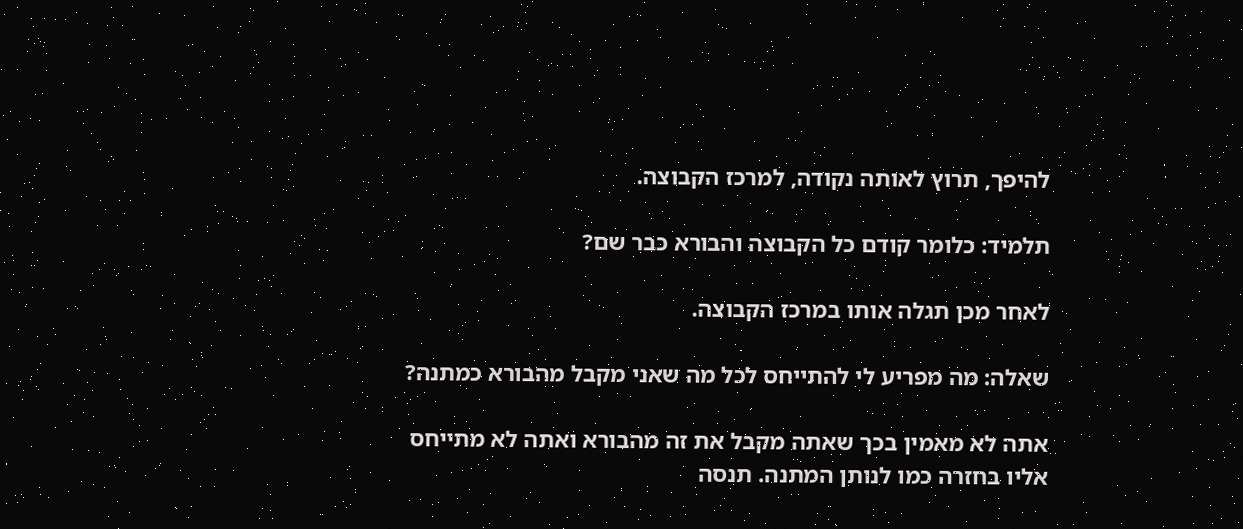להיפך, תרוץ לאותה נקודה, למרכז הקבוצה.

תלמיד: כלומר קודם כל הקבוצה והבורא כבר שם?

לאחר מכן תגלה אותו במרכז הקבוצה.

שאלה: מה מפריע לי להתייחס לכל מה שאני מקבל מהבורא כמתנה?

אתה לא מאמין בכך שאתה מקבל את זה מהבורא ואתה לא מתייחס אליו בחזרה כמו לנותן המתנה. תנסה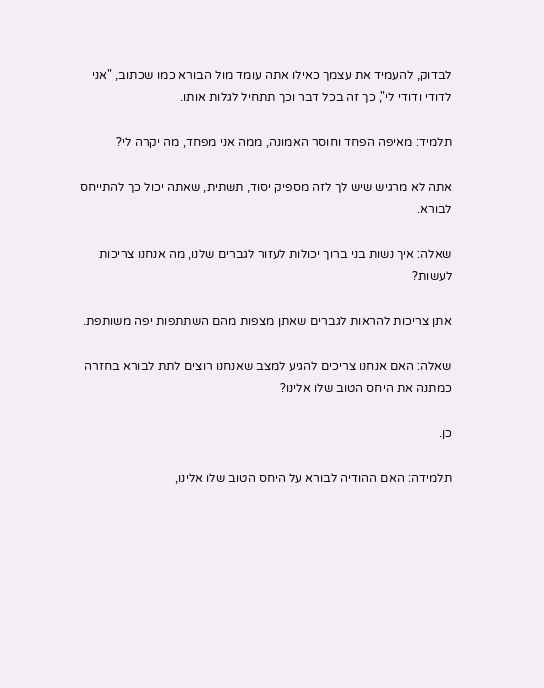לבדוק, להעמיד את עצמך כאילו אתה עומד מול הבורא כמו שכתוב, "אני לדודי ודודי לי", כך זה בכל דבר וכך תתחיל לגלות אותו.

תלמיד: מאיפה הפחד וחוסר האמונה, ממה אני מפחד, מה יקרה לי?

אתה לא מרגיש שיש לך לזה מספיק יסוד, תשתית, שאתה יכול כך להתייחס לבורא.

שאלה: איך נשות בני ברוך יכולות לעזור לגברים שלנו, מה אנחנו צריכות לעשות?

אתן צריכות להראות לגברים שאתן מצפות מהם השתתפות יפה משותפת.

שאלה: האם אנחנו צריכים להגיע למצב שאנחנו רוצים לתת לבורא בחזרה כמתנה את היחס הטוב שלו אלינו?

כן.

תלמידה: האם ההודיה לבורא על היחס הטוב שלו אלינו,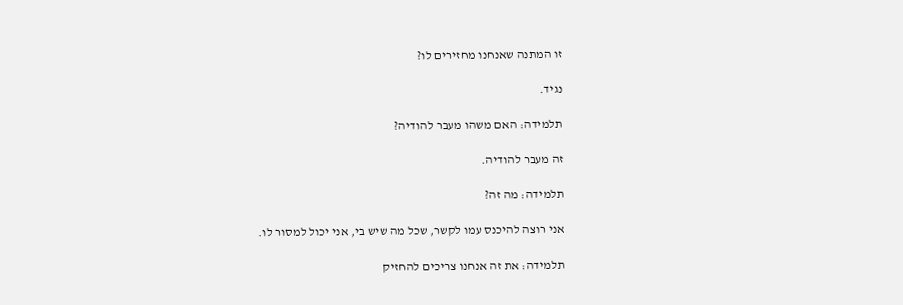זו המתנה שאנחנו מחזירים לו?

נגיד.

תלמידה: האם משהו מעבר להודיה?

זה מעבר להודיה.

תלמידה: מה זה?

אני רוצה להיכנס עמו לקשר, שכל מה שיש בי, אני יכול למסור לו.

תלמידה: את זה אנחנו צריכים להחזיק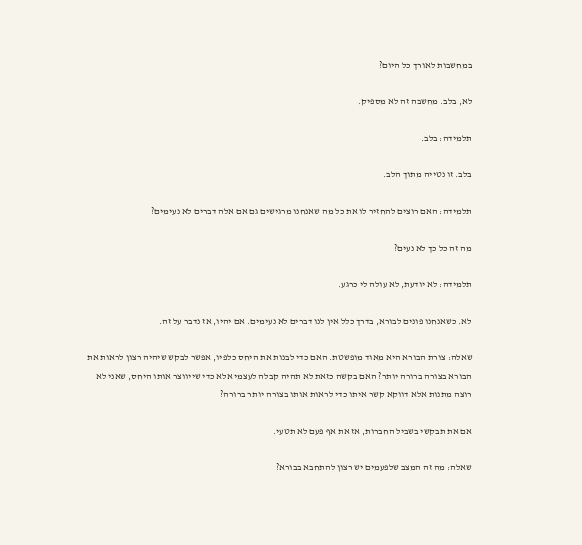במחשבות לאורך כל היום?

לא, בלב. מחשבה זה לא מספיק.

תלמידה: בלב.

בלב. זו נטייה מתוך הלב.

תלמידה: האם רוצים להחזיר לו את כל מה שאנחנו מרגישים גם אם אלה דברים לא נעימים?

מה זה כל כך לא נעים?

תלמידה: לא יודעת, לא עולה לי כרגע.

לא. כשאנחנו פונים לבורא, בדרך כלל אין לנו דברים לא נעימים. אם יהיו, אז נדבר על זה.

שאלה: צורת הבורא היא מאוד מופשטת. האם כדי לבנות את היחס כלפיו, אפשר לבקש שיהיה רצון לראות את הבורא בצורה ברורה יותר? האם בקשה כזאת לא תהיה קבלה לעצמי אלא כדי שייווצר אותו היחס, שאני לא רוצה מתנות אלא דווקא קשר איתו כדי לראות אותו בצורה יותר ברורה?

אם את תבקשי בשביל החברות, אז את אף פעם לא תטעי.

שאלה: מה זה המצב שלפעמים יש רצון להתחבא בבורא?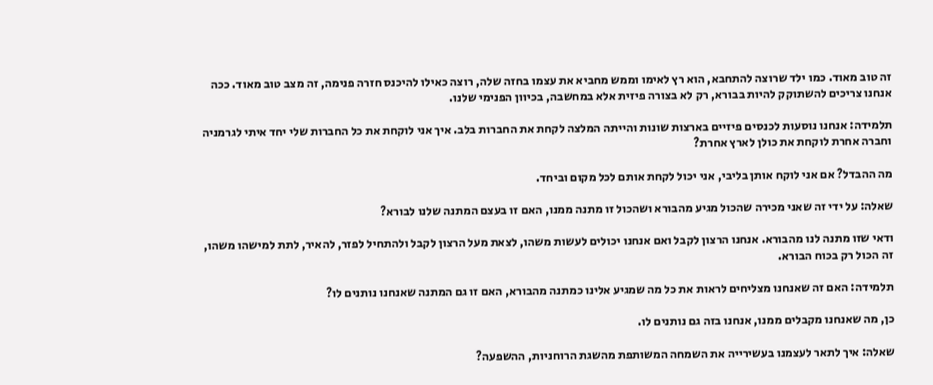זה טוב מאוד. כמו ילד שרוצה להתחבא, הוא רץ לאימו וממש מחביא את עצמו בחזה שלה, רוצה כאילו להיכנס חזרה פנימה, זה מצב טוב מאוד. ככה אנחנו צריכים להשתוקק להיות בבורא, רק לא בצורה פיזית אלא במחשבה, בכיוון הפנימי שלנו.

תלמידה: אנחנו נוסעות לכנסים פיזיים בארצות שונות והייתה המלצה לקחת את החברות בלב. איך אני לוקחת את כל החברות שלי יחד איתי לגרמניה וחברה אחרת לוקחת את כולן לארץ אחרת?

מה ההבדל? אם אני לוקח אותן בליבי, אני יכול לקחת אותם לכל מקום וביחד.

שאלה: על ידי זה שאני מכירה שהכול מגיע מהבורא ושהכול זו מתנה ממנו, האם זו בעצם המתנה שלנו לבורא?

ודאי שזו מתנה לנו מהבורא. אנחנו הרצון לקבל ואם אנחנו יכולים לעשות משהו, לצאת מעל הרצון לקבל ולהתחיל לפזר, להאיר, לתת למישהו משהו, זה הכול רק בכוח הבורא.

תלמידה: האם זה שאנחנו מצליחים לראות את כל מה שמגיע אלינו כמתנה מהבורא, האם זו גם המתנה שאנחנו נותנים לו?

כן, מה שאנחנו מקבלים ממנו, אנחנו בזה גם נותנים לו.

שאלה: איך לתאר לעצמנו בעשירייה את השמחה המשותפת מהשגת הרוחניות, ההשפעה?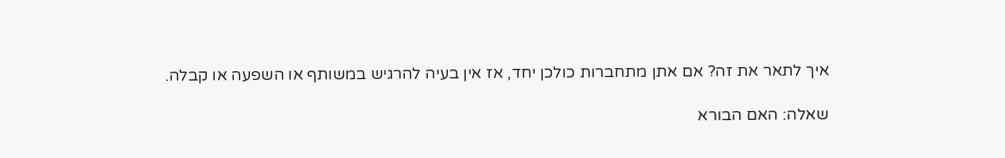איך לתאר את זה? אם אתן מתחברות כולכן יחד, אז אין בעיה להרגיש במשותף או השפעה או קבלה.

שאלה: האם הבורא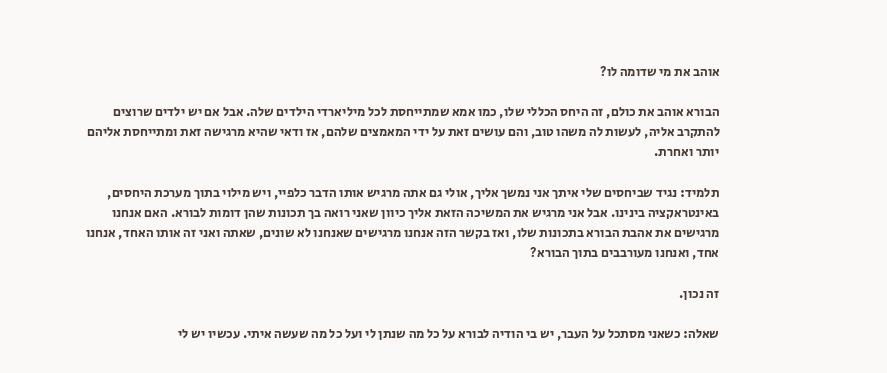אוהב את מי שדומה לו?

הבורא אוהב את כולם, זה היחס הכללי שלו, כמו אמא שמתייחסת לכל מיליארדי הילדים שלה. אבל אם יש ילדים שרוצים להתקרב אליה, לעשות לה משהו טוב, והם עושים זאת על ידי המאמצים שלהם, אז ודאי שהיא מרגישה זאת ומתייחסת אליהם יותר ואחרת.

תלמיד: נגיד שביחסים שלי איתך אני נמשך אליך, אולי גם אתה מרגיש אותו הדבר כלפיי, ויש מילוי בתוך מערכת היחסים, באינטראקציה בינינו. אבל אני מרגיש את המשיכה הזאת אליך כיוון שאני רואה בך תכונות שהן דומות לבורא. האם אנחנו מרגישים את אהבת הבורא בתכונות שלו, ואז בקשר הזה אנחנו מרגישים שאנחנו לא שונים, שאתה ואני זה אותו האחד, אנחנו אחד, ואנחנו מעורבבים בתוך הבורא?

זה נכון.

שאלה: כשאני מסתכל על העבר, יש בי הודיה לבורא על כל מה שנתן לי ועל כל מה שעשה איתי. עכשיו יש לי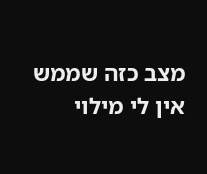מצב כזה שממש אין לי מילוי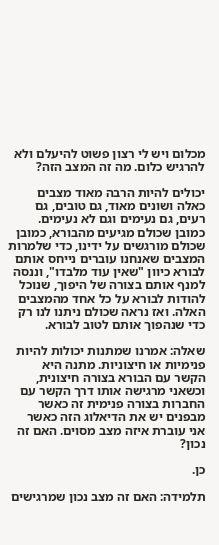מכלום ויש לי רצון פשוט להיעלם ולא להרגיש כלום. מה זה המצב הזה?

יכולים להיות הרבה מאוד מצבים כאלה ושונים מאוד, גם טובים, גם רעים, גם נעימים וגם לא נעימים. כמובן שכולם מגיעים מהבורא, כמובן שכולם מורגשים על ידינו, כדי שלמרות המצבים שאנחנו עוברים נייחס אותם לבורא כיוון "שאין עוד מלבדו", וננסה למנף אותם בצורה של היפוך, שנוכל להודות לבורא על כל אחד מהמצבים האלה. ואז נראה שכולם ניתנו לנו רק כדי שנהפוך אותם לטוב לבורא.

שאלה: אמרנו שמתנות יכולות להיות פנימיות או חיצוניות. מתנה היא הקשר עם הבורא בצורה חיצונית, וכשאני מרגישה אותו דרך הקשר עם החברות בצורה פנימית זה כאשר מבפנים יש את הדיאלוג הזה כאשר אני עוברת איזה מצב מסוים. האם זה נכון?

כן.

תלמידה: האם זה מצב נכון שמרגישים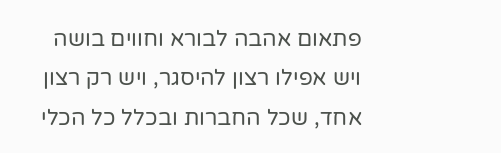פתאום אהבה לבורא וחווים בושה ויש אפילו רצון להיסגר, ויש רק רצון אחד, שכל החברות ובכלל כל הכלי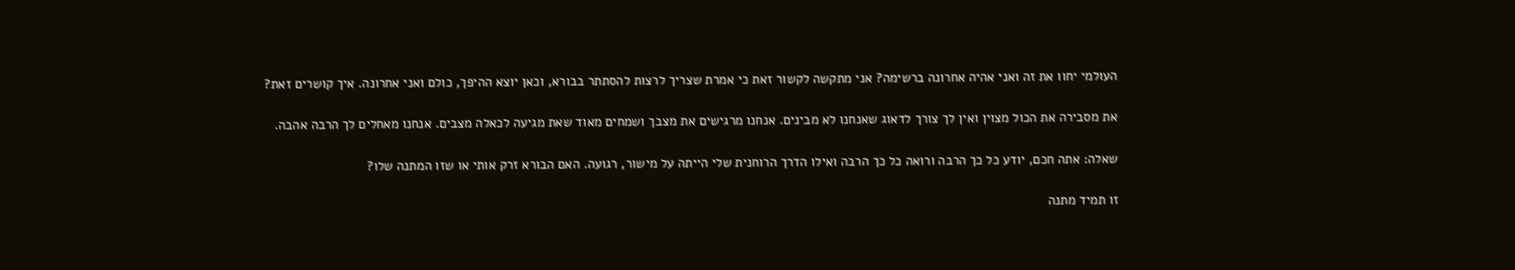העולמי יחוו את זה ואני אהיה אחרונה ברשימה? אני מתקשה לקשור זאת כי אמרת שצריך לרצות להסתתר בבורא, וכאן יוצא ההיפך, כולם ואני אחרונה. איך קושרים זאת?

את מסבירה את הכול מצוין ואין לך צורך לדאוג שאנחנו לא מבינים. אנחנו מרגישים את מצבך ושמחים מאוד שאת מגיעה לכאלה מצבים. אנחנו מאחלים לך הרבה אהבה.

שאלה: אתה חכם, יודע כל כך הרבה ורואה כל כך הרבה ואילו הדרך הרוחנית שלי הייתה על מישור, רגועה. האם הבורא זרק אותי או שזו המתנה שלו?

זו תמיד מתנה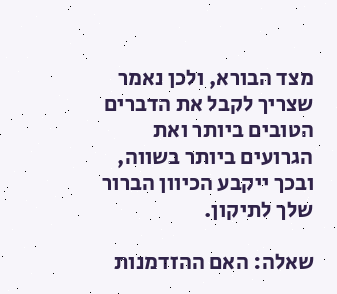מצד הבורא, ולכן נאמר שצריך לקבל את הדברים הטובים ביותר ואת הגרועים ביותר בשווה, ובכך ייקבע הכיוון הברור שלך לתיקון.

שאלה: האם ההזדמנות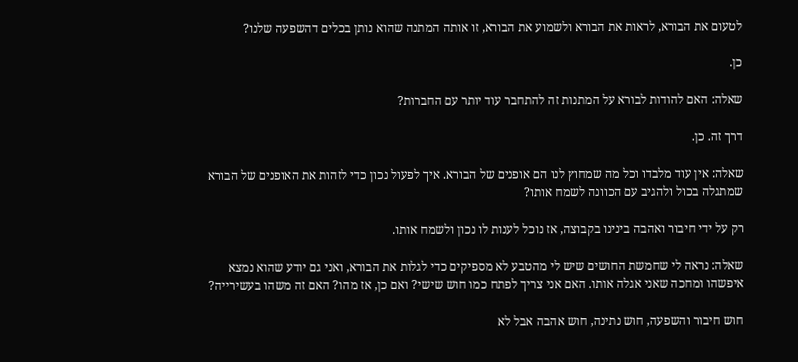לטעום את הבורא, לראות את הבורא ולשמוע את הבורא, זו אותה המתנה שהוא נותן בכלים דהשפעה שלנו?

כן.

שאלה: האם להודות לבורא על המתנות זה להתחבר עוד יותר עם החברות?

דרך זה. כן.

שאלה: אין עוד מלבדו וכל מה שמחוץ לנו הם אופנים של הבורא. איך לפעול נכון כדי לזהות את האופנים של הבורא שמתגלה בכול ולהגיב עם הכוונה לשמח אותו?

רק על ידי חיבור ואהבה בינינו בקבוצה, אז נוכל לענות לו נכון ולשמח אותו.

שאלה: נראה לי שחמשת החושים שיש לי מהטבע לא מספיקים כדי לגלות את הבורא, ואני גם יודע שהוא נמצא איפשהו ומחכה שאני אגלה אותו. האם אני צריך לפתח כמו חוש שישי? ואם כן, אז מהו? האם זה משהו בעשירייה?

חוש חיבור והשפעה, חוש נתינה, חוש אהבה אבל לא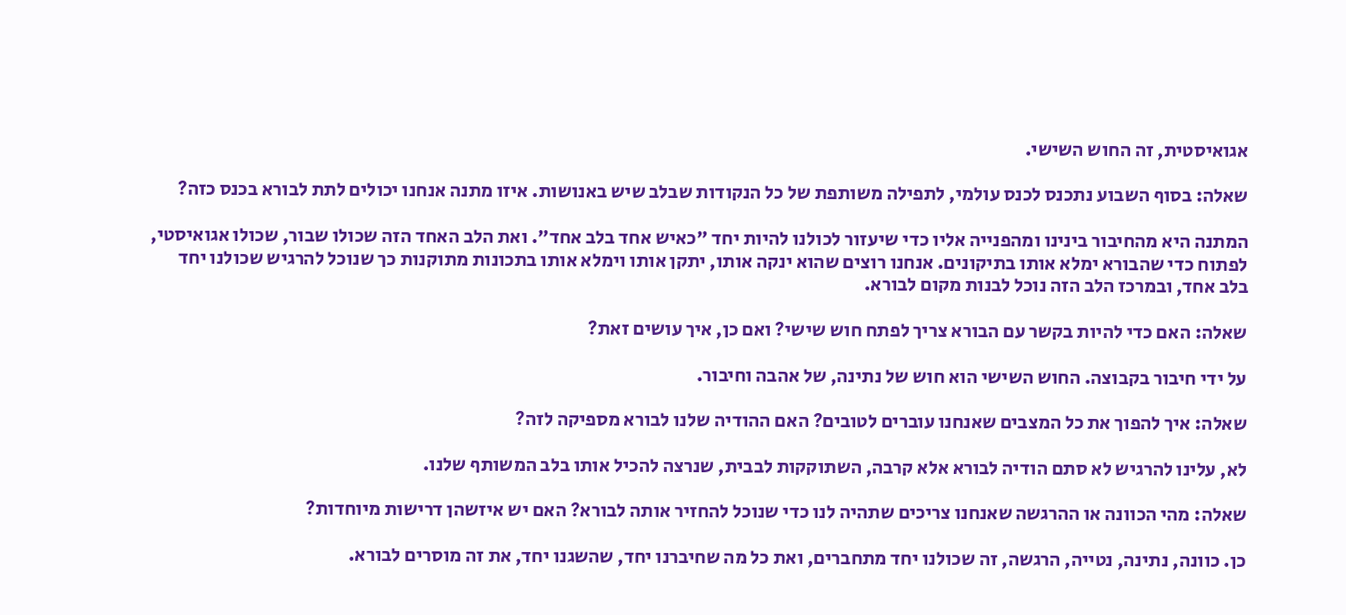אגואיסטית, זה החוש השישי.

שאלה: בסוף השבוע נתכנס לכנס עולמי, לתפילה משותפת של כל הנקודות שבלב שיש באנושות. איזו מתנה אנחנו יכולים לתת לבורא בכנס כזה?

המתנה היא מהחיבור בינינו ומהפנייה אליו כדי שיעזור לכולנו להיות יחד "כאיש אחד בלב אחד". ואת הלב האחד הזה שכולו שבור, שכולו אגואיסטי, לפתוח כדי שהבורא ימלא אותו בתיקונים. אנחנו רוצים שהוא ינקה אותו, יתקן אותו וימלא אותו בתכונות מתוקנות כך שנוכל להרגיש שכולנו יחד בלב אחד, ובמרכז הלב הזה נוכל לבנות מקום לבורא.

שאלה: האם כדי להיות בקשר עם הבורא צריך לפתח חוש שישי? ואם כן, איך עושים זאת?

על ידי חיבור בקבוצה. החוש השישי הוא חוש של נתינה, של אהבה וחיבור.

שאלה: איך להפוך את כל המצבים שאנחנו עוברים לטובים? האם ההודיה שלנו לבורא מספיקה לזה?

לא, עלינו להרגיש לא סתם הודיה לבורא אלא קרבה, השתוקקות לבבית, שנרצה להכיל אותו בלב המשותף שלנו.

שאלה: מהי הכוונה או ההרגשה שאנחנו צריכים שתהיה לנו כדי שנוכל להחזיר אותה לבורא? האם יש איזשהן דרישות מיוחדות?

כן. כוונה, נתינה, נטייה, הרגשה, זה שכולנו יחד מתחברים, ואת כל מה שחיברנו יחד, שהשגנו יחד, את זה מוסרים לבורא.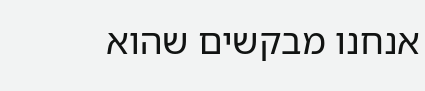אנחנו מבקשים שהוא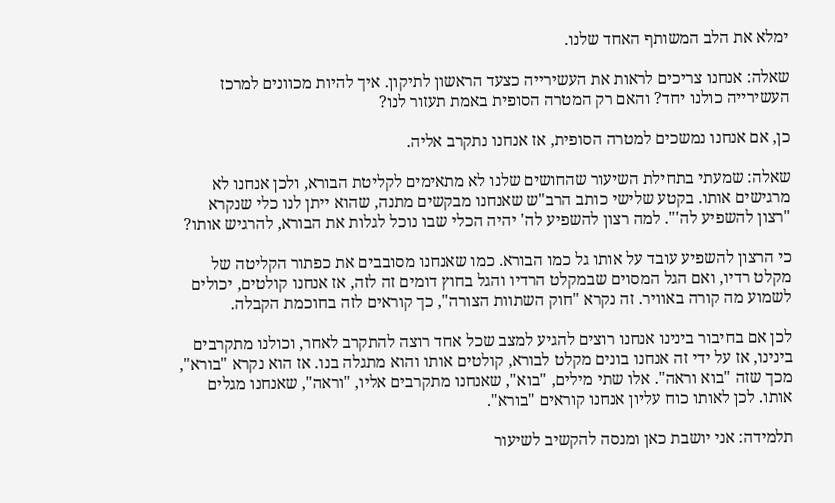ימלא את הלב המשותף האחד שלנו.

שאלה: אנחנו צריכים לראות את העשירייה כצעד הראשון לתיקון. איך להיות מכוונים למרכז העשירייה כולנו יחד? והאם רק המטרה הסופית באמת תעזור לנו?

כן, אם אנחנו נמשכים למטרה הסופית, אז אנחנו נתקרב אליה.

שאלה: שמעתי בתחילת השיעור שהחושים שלנו לא מתאימים לקליטת הבורא, ולכן אנחנו לא מרגישים אותו. בקטע שלישי כותב הרב"ש שאנחנו מבקשים מתנה, שהוא ייתן לנו כלי שנקרא "רצון להשפיע לה'". למה רצון להשפיע לה' יהיה הכלי שבו נוכל לגלות את הבורא, להרגיש אותו?

כי הרצון להשפיע עובד על אותו גל כמו הבורא. כמו שאנחנו מסובבים את כפתור הקליטה של מקלט רדיו, ואם הגל המסוים שבמקלט הרדיו והגל בחוץ דומים זה לזה, אז אנחנו קולטים, יכולים לשמוע מה קורה באוויר. זה נקרא "חוק השתוות הצורה", כך קוראים לזה בחוכמת הקבלה.

לכן אם בחיבור בינינו אנחנו רוצים להגיע למצב שכל אחד רוצה להתקרב לאחר, וכולנו מתקרבים בינינו, אז על ידי זה אנחנו בונים מקלט לבורא, קולטים אותו והוא מתגלה בנו. אז הוא נקרא "בורא", מכך שזה "בוא וראה". אלו שתי מילים, "בוא", שאנחנו מתקרבים אליו, "וראה", שאנחנו מגלים אותו. לכן לאותו כוח עליון אנחנו קוראים "בורא".

תלמידה: אני יושבת כאן ומנסה להקשיב לשיעור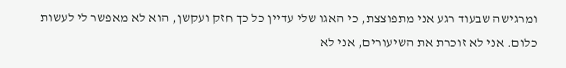ומרגישה שבעוד רגע אני מתפוצצת, כי האגו שלי עדיין כל כך חזק ועקשן, הוא לא מאפשר לי לעשות כלום. אני לא זוכרת את השיעורים, אני לא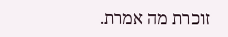זוכרת מה אמרת.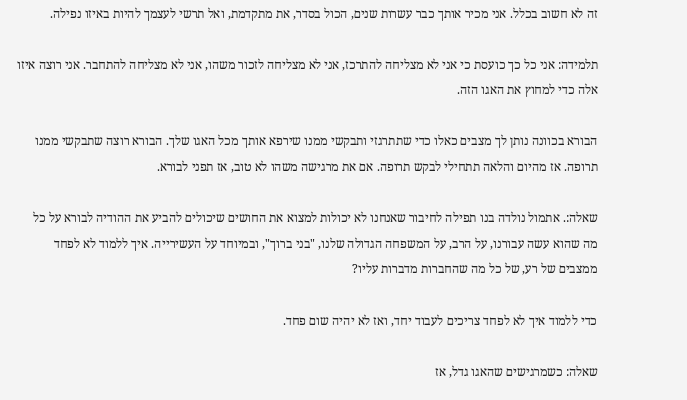זה לא חשוב בכלל. אני מכיר אותך כבר עשרות שנים, הכול בסדר, את מתקדמת, ואל תרשי לעצמך להיות באיזו נפילה.

תלמידה: אני כל כך כועסת כי אני לא מצליחה להתרכז, אני לא מצליחה לזכור משהו, אני לא מצליחה להתחבר. אני רוצה איזו אלה כדי למחוץ את האגו הזה.

הבורא בכוונה נותן לך מצבים כאלו כדי שתתרגזי ותבקשי ממנו שירפא אותך מכל האגו שלך. הבורא רוצה שתבקשי ממנו תרופה. אז מהיום והלאה תתחילי לבקש תרופה. אם את מרגישה משהו לא טוב, אז תפני לבורא.

שאלה:. אתמול נולדה בנו תפילה לחיבור שאנחנו לא יכולות למצוא את החושים שיכולים להביע את ההודיה לבורא על כל מה שהוא עשה עבורנו, על הרב, על המשפחה הגדולה שלנו, "בני ברוך", ובמיוחד על העשירייה. איך ללמוד לא לפחד ממצבים של רע, של כל מה שהחברות מדברות עליו?

כדי ללמוד איך לא לפחד צריכים לעבוד יחד, ואז לא יהיה שום פחד.

שאלה: כשמרגישים שהאגו גדל, אז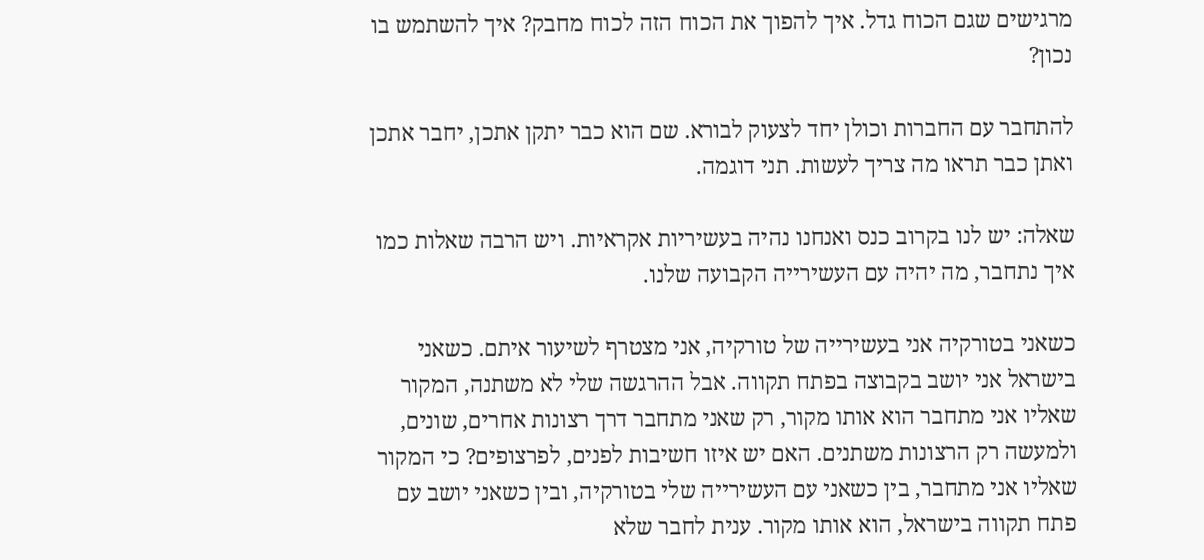מרגישים שגם הכוח גדל. איך להפוך את הכוח הזה לכוח מחבק? איך להשתמש בו נכון?

להתחבר עם החברות וכולן יחד לצעוק לבורא. שם הוא כבר יתקן אתכן, יחבר אתכן ואתן כבר תראו מה צריך לעשות. תני דוגמה.

שאלה: יש לנו בקרוב כנס ואנחנו נהיה בעשיריות אקראיות. ויש הרבה שאלות כמו איך נתחבר, מה יהיה עם העשירייה הקבועה שלנו.

כשאני בטורקיה אני בעשירייה של טורקיה, אני מצטרף לשיעור איתם. כשאני בישראל אני יושב בקבוצה בפתח תקווה. אבל ההרגשה שלי לא משתנה, המקור שאליו אני מתחבר הוא אותו מקור, רק שאני מתחבר דרך רצונות אחרים, שונים, ולמעשה רק הרצונות משתנים. האם יש איזו חשיבות לפנים, לפרצופים? כי המקור שאליו אני מתחבר, בין כשאני עם העשירייה שלי בטורקיה, ובין כשאני יושב עם פתח תקווה בישראל, הוא אותו מקור. ענית לחבר שלא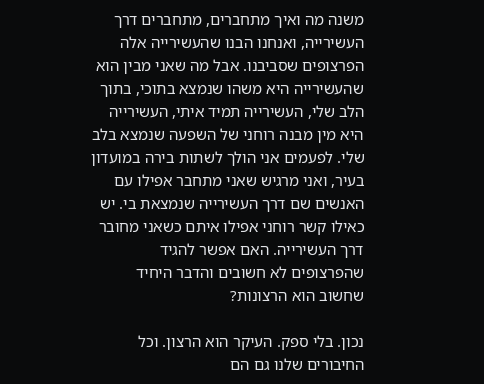משנה מה ואיך מתחברים, מתחברים דרך העשירייה, ואנחנו הבנו שהעשירייה אלה הפרצופים שסביבנו. אבל מה שאני מבין הוא שהעשירייה היא משהו שנמצא בתוכי, בתוך הלב שלי, העשירייה תמיד איתי, העשירייה היא מין מבנה רוחני של השפעה שנמצא בלב שלי. לפעמים אני הולך לשתות בירה במועדון בעיר, ואני מרגיש שאני מתחבר אפילו עם האנשים שם דרך העשירייה שנמצאת בי. יש כאילו קשר רוחני אפילו איתם כשאני מחובר דרך העשירייה. האם אפשר להגיד שהפרצופים לא חשובים והדבר היחיד שחשוב הוא הרצונות?

נכון. בלי ספק. העיקר הוא הרצון. וכל החיבורים שלנו גם הם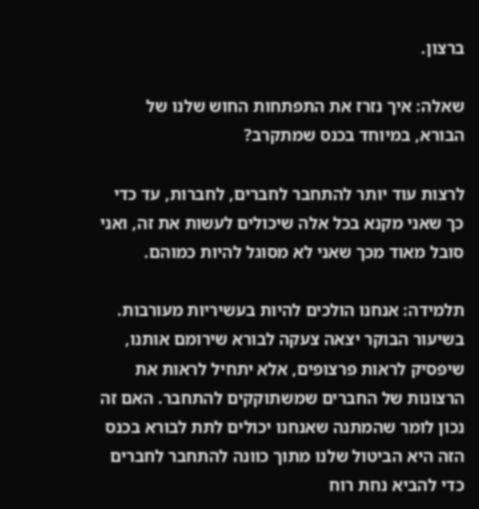ברצון.

שאלה: איך נזרז את התפתחות החוש שלנו של הבורא, במיוחד בכנס שמתקרב?

לרצות עוד יותר להתחבר לחברים, לחברות, עד כדי כך שאני מקנא בכל אלה שיכולים לעשות את זה, ואני סובל מאוד מכך שאני לא מסוגל להיות כמוהם.

תלמידה: אנחנו הולכים להיות בעשיריות מעורבות. בשיעור הבוקר יצאה צעקה לבורא שירומם אותנו, שיפסיק לראות פרצופים, אלא יתחיל לראות את הרצונות של החברים שמשתוקקים להתחבר. האם זה נכון לומר שהמתנה שאנחנו יכולים לתת לבורא בכנס הזה היא הביטול שלנו מתוך כוונה להתחבר לחברים כדי להביא נחת רוח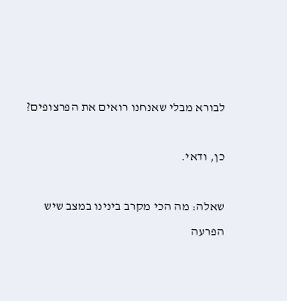לבורא מבלי שאנחנו רואים את הפרצופים?

כן, ודאי.

שאלה: מה הכי מקרב בינינו במצב שיש הפרעה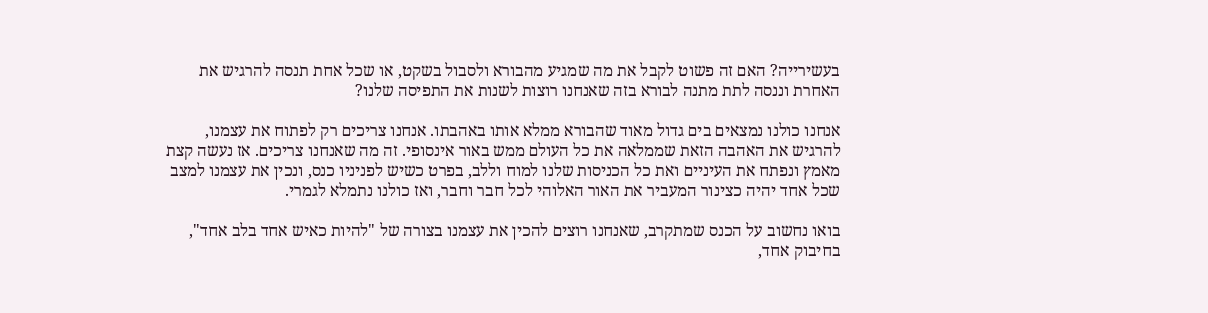בעשירייה? האם זה פשוט לקבל את מה שמגיע מהבורא ולסבול בשקט, או שכל אחת תנסה להרגיש את האחרת וננסה לתת מתנה לבורא בזה שאנחנו רוצות לשנות את התפיסה שלנו?

אנחנו כולנו נמצאים בים גדול מאוד שהבורא ממלא אותו באהבתו. אנחנו צריכים רק לפתוח את עצמנו, להרגיש את האהבה הזאת שממלאה את כל העולם ממש באור אינסופי. זה מה שאנחנו צריכים. אז נעשה קצת מאמץ ונפתח את העיניים ואת כל הכניסות שלנו למוח וללב, בפרט כשיש לפניניו כנס, ונכין את עצמנו למצב שכל אחד יהיה כצינור המעביר את האור האלוהי לכל חבר וחבר, ואז כולנו נתמלא לגמרי.

בואו נחשוב על הכנס שמתקרב, שאנחנו רוצים להכין את עצמנו בצורה של "להיות כאיש אחד בלב אחד", בחיבוק אחד,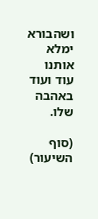ושהבורא ימלא אותנו עוד ועוד באהבה שלו.

(סוף השיעור)